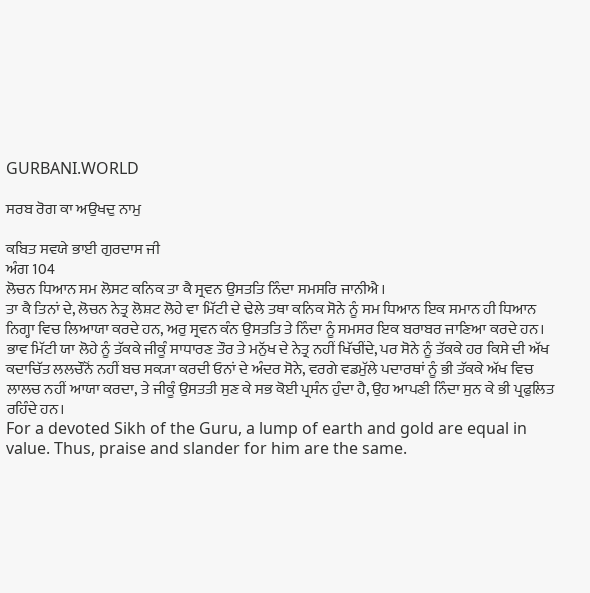GURBANI.WORLD

ਸਰਬ ਰੋਗ ਕਾ ਅਉਖਦੁ ਨਾਮੁ

ਕਬਿਤ ਸਵਯੇ ਭਾਈ ਗੁਰਦਾਸ ਜੀ
ਅੰਗ 104
ਲੋਚਨ ਧਿਆਨ ਸਮ ਲੋਸਟ ਕਨਿਕ ਤਾ ਕੈ ਸ੍ਰਵਨ ਉਸਤਤਿ ਨਿੰਦਾ ਸਮਸਰਿ ਜਾਨੀਐ ।
ਤਾ ਕੈ ਤਿਨਾਂ ਦੇ, ਲੋਚਨ ਨੇਤ੍ਰ ਲੋਸ਼ਟ ਲੋਹੇ ਵਾ ਮਿੱਟੀ ਦੇ ਢੇਲੇ ਤਥਾ ਕਨਿਕ ਸੋਨੇ ਨੂੰ ਸਮ ਧਿਆਨ ਇਕ ਸਮਾਨ ਹੀ ਧਿਆਨ ਨਿਗ੍ਹਾ ਵਿਚ ਲਿਆਯਾ ਕਰਦੇ ਹਨ, ਅਰੁ ਸ੍ਰਵਨ ਕੰਨ ਉਸਤਤਿ ਤੇ ਨਿੰਦਾ ਨੂੰ ਸਮਸਰ ਇਕ ਬਰਾਬਰ ਜਾਣਿਆ ਕਰਦੇ ਹਨ। ਭਾਵ ਮਿੱਟੀ ਯਾ ਲੋਹੇ ਨੂੰ ਤੱਕਕੇ ਜੀਕੂੰ ਸਾਧਾਰਣ ਤੌਰ ਤੇ ਮਨੁੱਖ ਦੇ ਨੇਤ੍ਰ ਨਹੀਂ ਖਿੱਚੀਂਦੇ, ਪਰ ਸੋਨੇ ਨੂੰ ਤੱਕਕੇ ਹਰ ਕਿਸੇ ਦੀ ਅੱਖ ਕਦਾਚਿੱਤ ਲਲਚੌਨੋਂ ਨਹੀਂ ਬਚ ਸਕ੍ਯਾ ਕਰਦੀ ਓਨਾਂ ਦੇ ਅੰਦਰ ਸੋਨੇ, ਵਰਗੇ ਵਡਮੁੱਲੇ ਪਦਾਰਥਾਂ ਨੂੰ ਭੀ ਤੱਕਕੇ ਅੱਖ ਵਿਚ ਲਾਲਚ ਨਹੀਂ ਆਯਾ ਕਰਦਾ, ਤੇ ਜੀਕੂੰ ਉਸਤਤੀ ਸੁਣ ਕੇ ਸਭ ਕੋਈ ਪ੍ਰਸੰਨ ਹੁੰਦਾ ਹੈ, ਉਹ ਆਪਣੀ ਨਿੰਦਾ ਸੁਨ ਕੇ ਭੀ ਪ੍ਰਫੁਲਿਤ ਰਹਿੰਦੇ ਹਨ।
For a devoted Sikh of the Guru, a lump of earth and gold are equal in value. Thus, praise and slander for him are the same.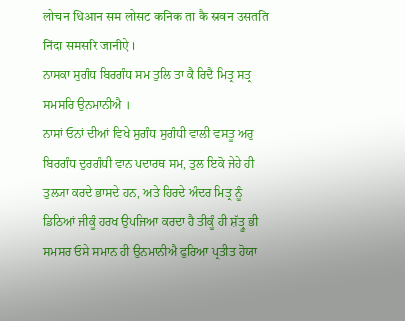लोचन धिआन सम लोसट कनिक ता कै स्रवन उसतति निंदा समसरि जानीऐ ।
ਨਾਸਕਾ ਸੁਗੰਧ ਬਿਰਗੰਧ ਸਮ ਤੁਲਿ ਤਾ ਕੈ ਰਿਦੈ ਮਿਤ੍ਰ ਸਤ੍ਰ ਸਮਸਰਿ ਉਨਮਾਨੀਐ ।
ਨਾਸਾਂ ਓਨਾਂ ਦੀਆਂ ਵਿਖੇ ਸੁਗੰਧ ਸੁਗੰਧੀ ਵਾਲੀ ਵਸਤੂ ਅਰੁ ਬਿਰਗੰਧ ਦੁਰਗੰਧੀ ਵਾਨ ਪਦਾਰਥ ਸਮ, ਤੁਲ ਇਕੋ ਜੇਹੇ ਹੀ ਤੁਲ੍ਯਾ ਕਰਦੇ ਭਾਸਦੇ ਹਨ, ਅਤੇ ਹਿਰਦੇ ਅੰਦਰ ਮਿਤ੍ਰ ਨੂੰ ਡਿਠਿਆਂ ਜੀਕੂੰ ਹਰਖ ਉਪਜਿਆ ਕਰਦਾ ਹੈ ਤੀਕੂੰ ਹੀ ਸ਼ੱਤ੍ਰੂ ਭੀ ਸਮਸਰ ਓਸੇ ਸਮਾਨ ਹੀ ਉਨਮਾਨੀਐ ਫੁਰਿਆ ਪ੍ਰਤੀਤ ਹੋਯਾ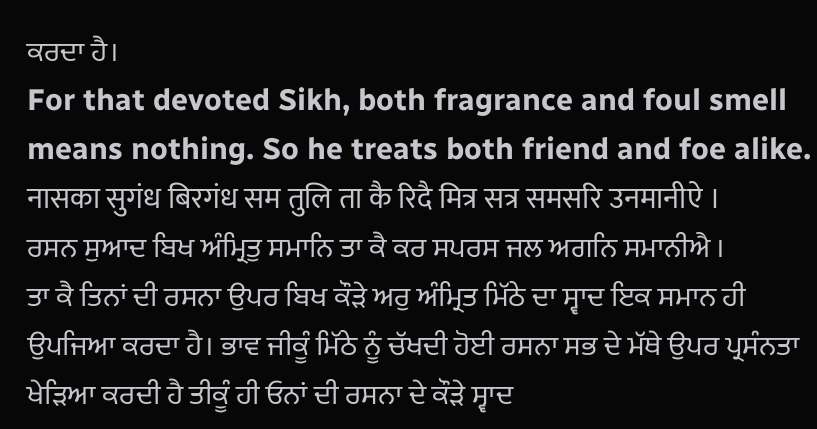ਕਰਦਾ ਹੈ।
For that devoted Sikh, both fragrance and foul smell means nothing. So he treats both friend and foe alike.
नासका सुगंध बिरगंध सम तुलि ता कै रिदै मित्र सत्र समसरि उनमानीऐ ।
ਰਸਨ ਸੁਆਦ ਬਿਖ ਅੰਮ੍ਰਿਤੁ ਸਮਾਨਿ ਤਾ ਕੈ ਕਰ ਸਪਰਸ ਜਲ ਅਗਨਿ ਸਮਾਨੀਐ ।
ਤਾ ਕੈ ਤਿਨਾਂ ਦੀ ਰਸਨਾ ਉਪਰ ਬਿਖ ਕੌੜੇ ਅਰੁ ਅੰਮ੍ਰਿਤ ਮਿੱਠੇ ਦਾ ਸ੍ਵਾਦ ਇਕ ਸਮਾਨ ਹੀ ਉਪਜਿਆ ਕਰਦਾ ਹੈ। ਭਾਵ ਜੀਕੂੰ ਮਿੱਠੇ ਨੂੰ ਚੱਖਦੀ ਹੋਈ ਰਸਨਾ ਸਭ ਦੇ ਮੱਥੇ ਉਪਰ ਪ੍ਰਸੰਨਤਾ ਖੇੜਿਆ ਕਰਦੀ ਹੈ ਤੀਕੂੰ ਹੀ ਓਨਾਂ ਦੀ ਰਸਨਾ ਦੇ ਕੌੜੇ ਸ੍ਵਾਦ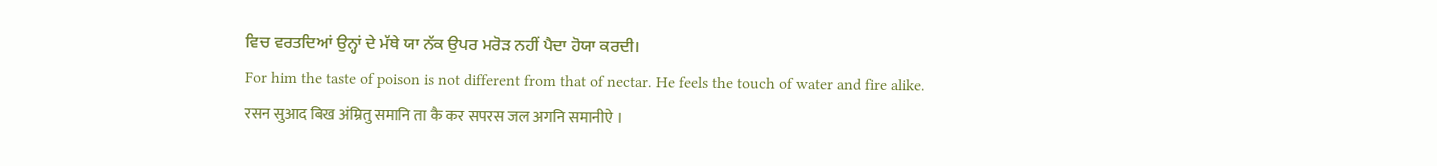ਵਿਚ ਵਰਤਦਿਆਂ ਉਨ੍ਹਾਂ ਦੇ ਮੱਥੇ ਯਾ ਨੱਕ ਉਪਰ ਮਰੋੜ ਨਹੀਂ ਪੈਦਾ ਹੋਯਾ ਕਰਦੀ।
For him the taste of poison is not different from that of nectar. He feels the touch of water and fire alike.
रसन सुआद बिख अंम्रितु समानि ता कै कर सपरस जल अगनि समानीऐ ।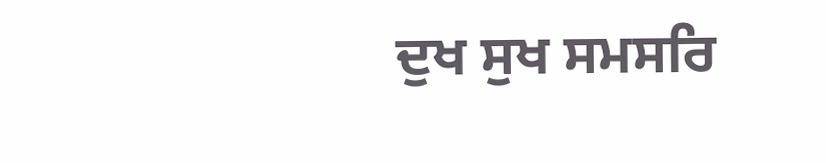ਦੁਖ ਸੁਖ ਸਮਸਰਿ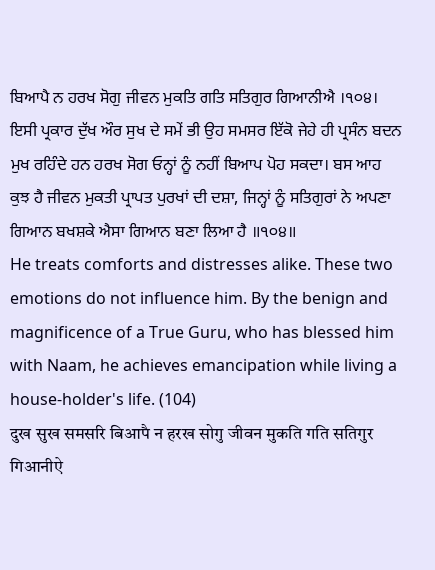ਬਿਆਪੈ ਨ ਹਰਖ ਸੋਗੁ ਜੀਵਨ ਮੁਕਤਿ ਗਤਿ ਸਤਿਗੁਰ ਗਿਆਨੀਐ ।੧੦੪।
ਇਸੀ ਪ੍ਰਕਾਰ ਦੁੱਖ ਔਰ ਸੁਖ ਦੇ ਸਮੇਂ ਭੀ ਉਹ ਸਮਸਰ ਇੱਕੋ ਜੇਹੇ ਹੀ ਪ੍ਰਸੰਨ ਬਦਨ ਮੁਖ ਰਹਿੰਦੇ ਹਨ ਹਰਖ ਸੋਗ ਓਨ੍ਹਾਂ ਨੂੰ ਨਹੀਂ ਬਿਆਪ ਪੋਹ ਸਕਦਾ। ਬਸ ਆਹ ਕੁਝ ਹੈ ਜੀਵਨ ਮੁਕਤੀ ਪ੍ਰਾਪਤ ਪੁਰਖਾਂ ਦੀ ਦਸ਼ਾ, ਜਿਨ੍ਹਾਂ ਨੂੰ ਸਤਿਗੁਰਾਂ ਨੇ ਅਪਣਾ ਗਿਆਨ ਬਖਸ਼ਕੇ ਐਸਾ ਗਿਆਨ ਬਣਾ ਲਿਆ ਹੈ ॥੧੦੪॥
He treats comforts and distresses alike. These two emotions do not influence him. By the benign and magnificence of a True Guru, who has blessed him with Naam, he achieves emancipation while living a house-holder's life. (104)
दुख सुख समसरि बिआपै न हरख सोगु जीवन मुकति गति सतिगुर गिआनीऐ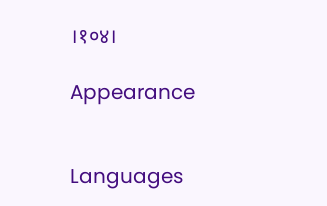।१०४।

Appearance


Languages